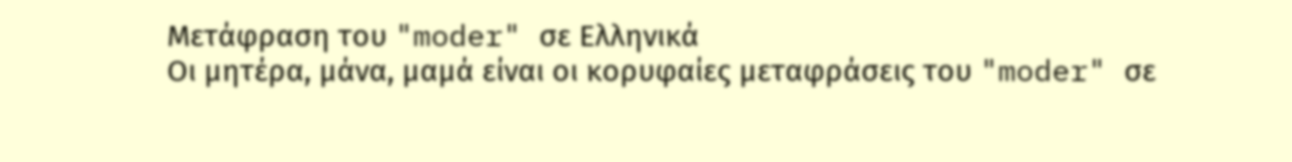Μετάφραση του "moder" σε Ελληνικά
Οι μητέρα, μάνα, μαμά είναι οι κορυφαίες μεταφράσεις του "moder" σε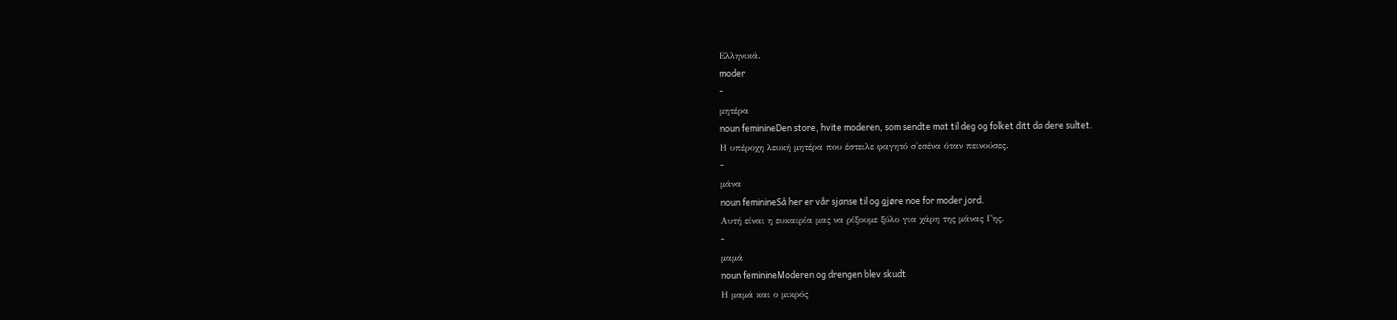Ελληνικά.
moder
-
μητέρα
noun feminineDen store, hvite moderen, som sendte mat til deg og folket ditt da dere sultet.
Η υπέροχη λευκή μητέρα που έστειλε φαγητό σ'εσένα όταν πεινούσες.
-
μάνα
noun feminineSå her er vår sjanse til og gjøre noe for moder jord.
Αυτή είναι η ευκαιρία μας να ρίξουμε ξύλο για χάρη της μάνας Γης.
-
μαμά
noun feminineModeren og drengen blev skudt
Η μαμά και ο μικρός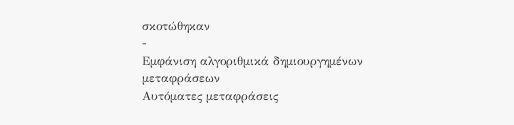σκοτώθηκαν
-
Εμφάνιση αλγοριθμικά δημιουργημένων μεταφράσεων
Αυτόματες μεταφράσεις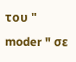του " moder " σε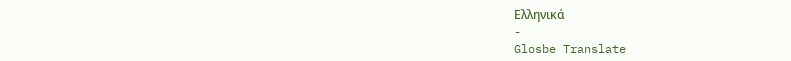Ελληνικά
-
Glosbe Translate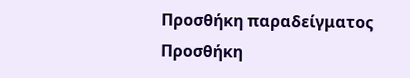Προσθήκη παραδείγματος
Προσθήκη